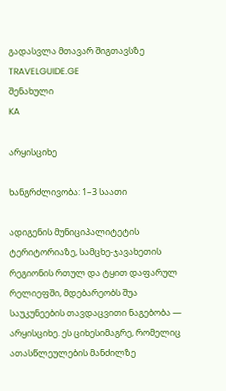გადასვლა მთავარ შიგთავსზე
TRAVELGUIDE.GE
შენახული
KA

არყისციხე

ხანგრძლივობა: 1–3 საათი

ადიგენის მუნიციპალიტეტის ტერიტორიაზე, სამცხე-ჯავახეთის რეგიონის რთულ და ტყით დაფარულ რელიეფში, მდებარეობს შუა საუკუნეების თავდაცვითი ნაგებობა — არყისციხე. ეს ციხესიმაგრე, რომელიც ათასწლეულების მანძილზე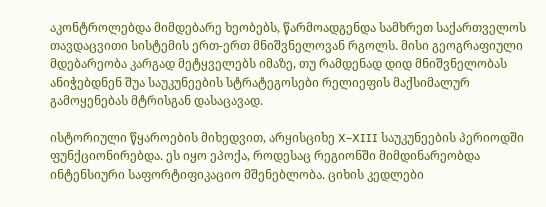აკონტროლებდა მიმდებარე ხეობებს, წარმოადგენდა სამხრეთ საქართველოს თავდაცვითი სისტემის ერთ-ერთ მნიშვნელოვან რგოლს. მისი გეოგრაფიული მდებარეობა კარგად მეტყველებს იმაზე, თუ რამდენად დიდ მნიშვნელობას ანიჭებდნენ შუა საუკუნეების სტრატეგოსები რელიეფის მაქსიმალურ გამოყენებას მტრისგან დასაცავად.

ისტორიული წყაროების მიხედვით, არყისციხე X–XIII საუკუნეების პერიოდში ფუნქციონირებდა. ეს იყო ეპოქა, როდესაც რეგიონში მიმდინარეობდა ინტენსიური საფორტიფიკაციო მშენებლობა. ციხის კედლები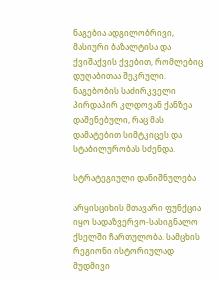ნაგებია ადგილობრივი, მასიური ბაზალტისა და ქვიშაქვის ქვებით, რომლებიც დუღაბითაა შეკრული. ნაგებობის საძირკველი პირდაპირ კლდოვან ქანზეა დაშენებული, რაც მას დამატებით სიმტკიცეს და სტაბილურობას სძენდა.

სტრატეგიული დანიშნულება

არყისციხის მთავარი ფუნქცია იყო სადაზვერვო-სასიგნალო ქსელში ჩართულობა. სამცხის რეგიონი ისტორიულად მუდმივი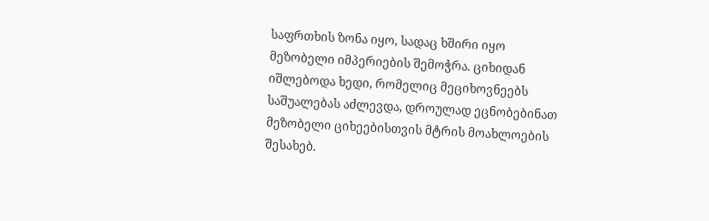საფრთხის ზონა იყო, სადაც ხშირი იყო მეზობელი იმპერიების შემოჭრა. ციხიდან იშლებოდა ხედი, რომელიც მეციხოვნეებს საშუალებას აძლევდა, დროულად ეცნობებინათ მეზობელი ციხეებისთვის მტრის მოახლოების შესახებ.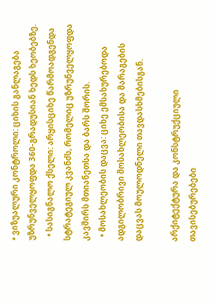• ვიზუალური კონტროლი: ციხის განლაგება უზრუნველყოფდა 360-გრადუსიან ხედს ხეობებზე.
  • სასიგნალო ქსელი: არყისციხე წარმოადგენდა სტრატეგიულ კვანძს, რომელიც უზრუნველყოფდა კავშირს მთიანეთსა და ბარს შორის.
  • მოსახლეობის დაცვა: ციხე ემსახურებოდა ადგილობრივი მოსახლეობისა და მარაგების დაცვას მოულოდნელი თავდასხმებისგან.

არქიტექტურა და კონსტრუქციული თავისებურებები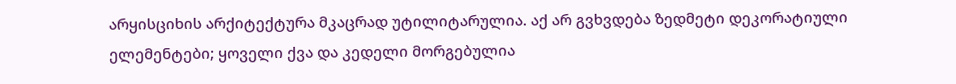არყისციხის არქიტექტურა მკაცრად უტილიტარულია. აქ არ გვხვდება ზედმეტი დეკორატიული ელემენტები; ყოველი ქვა და კედელი მორგებულია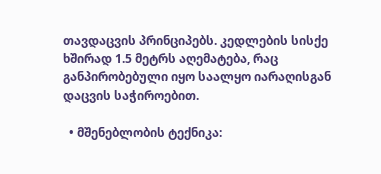თავდაცვის პრინციპებს. კედლების სისქე ხშირად 1.5 მეტრს აღემატება, რაც განპირობებული იყო საალყო იარაღისგან დაცვის საჭიროებით.

  • მშენებლობის ტექნიკა: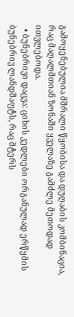გამოყენებულია მშრალი წყობისა და დუღაბის კომბინაცია, რაც მაღალმთიან ზონაში ყველაზე გამძლე მეთოდად ითვლებოდა.
  • ბუნებრივი დაცვა: ციხის კედლები ორგანულად ერწყმის ბუნებრივ ლანდშაფტს, რაც მტერს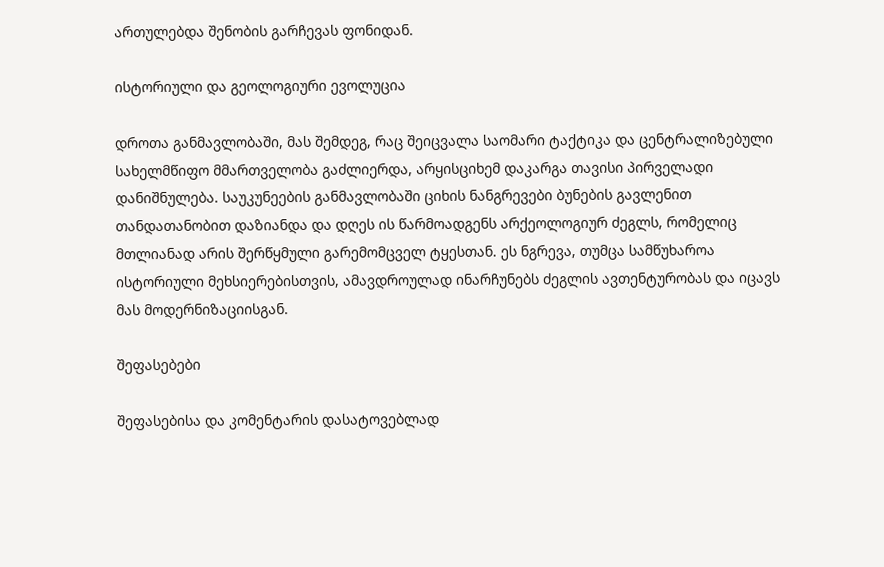ართულებდა შენობის გარჩევას ფონიდან.

ისტორიული და გეოლოგიური ევოლუცია

დროთა განმავლობაში, მას შემდეგ, რაც შეიცვალა საომარი ტაქტიკა და ცენტრალიზებული სახელმწიფო მმართველობა გაძლიერდა, არყისციხემ დაკარგა თავისი პირველადი დანიშნულება. საუკუნეების განმავლობაში ციხის ნანგრევები ბუნების გავლენით თანდათანობით დაზიანდა და დღეს ის წარმოადგენს არქეოლოგიურ ძეგლს, რომელიც მთლიანად არის შერწყმული გარემომცველ ტყესთან. ეს ნგრევა, თუმცა სამწუხაროა ისტორიული მეხსიერებისთვის, ამავდროულად ინარჩუნებს ძეგლის ავთენტურობას და იცავს მას მოდერნიზაციისგან.

შეფასებები

შეფასებისა და კომენტარის დასატოვებლად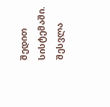შედით სისტემაში. შესვლა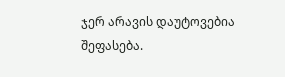ჯერ არავის დაუტოვებია შეფასება.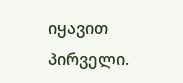იყავით პირველი.